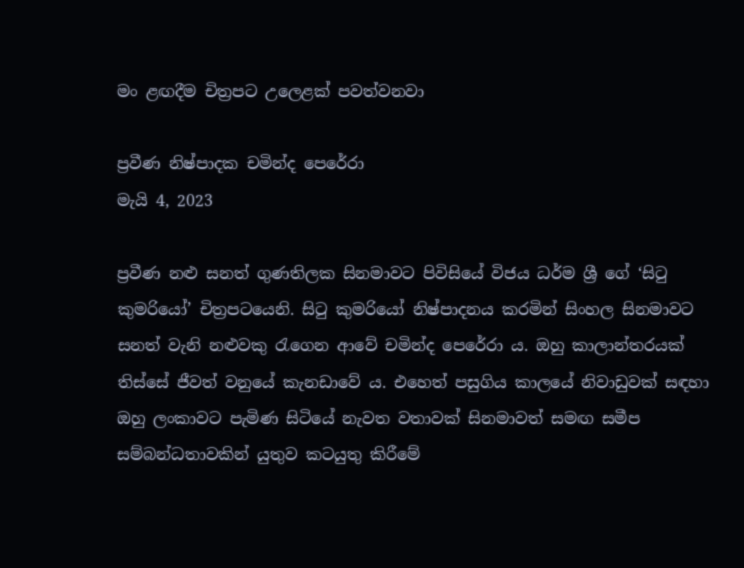මං ළඟදීම චිත්‍රපට උලෙළක් පවත්වනවා

ප්‍රවීණ නිෂ්පාදක චමින්ද පෙරේරා
මැයි 4, 2023

ප්‍රවීණ නළු සනත් ගුණතිලක සිනමාවට පිවිසියේ විජය ධර්ම ශ්‍රී ගේ ‘සිටු කුමරියෝ’ චිත්‍රපටයෙනි. සිටු කුමරියෝ නිෂ්පාදනය කරමින් සිංහල සිනමාවට සනත් වැනි නළුවකු රැගෙන ආවේ චමින්ද පෙරේරා ය. ඔහු කාලාන්තරයක් තිස්සේ ජීවත් වනුයේ කැනඩාවේ ය. එහෙත් පසුගිය කාලයේ නිවාඩුවක් සඳහා ඔහු ලංකාවට පැමිණ සිටියේ නැවත වතාවක් සිනමාවත් සමඟ සමීප සම්බන්ධතාවකින් යුතුව කටයුතු කිරීමේ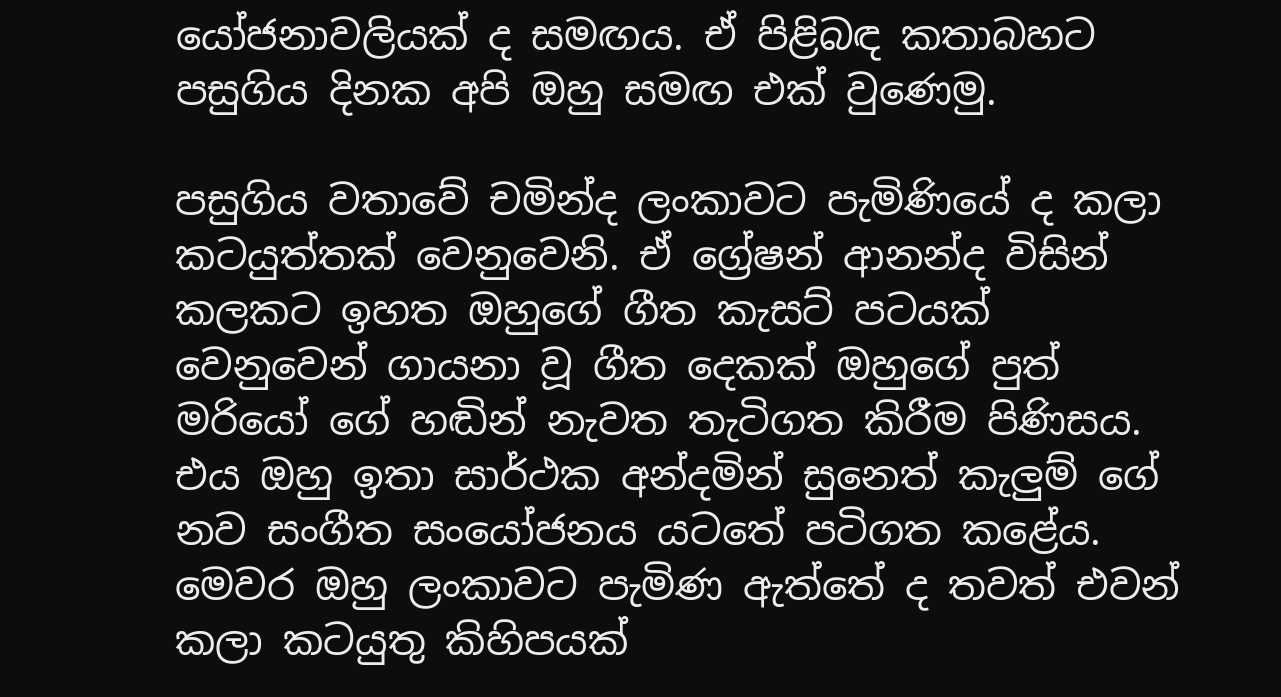යෝජනාවලියක් ද සමඟය. ඒ පිළිබඳ කතාබහට පසුගිය දිනක අපි ඔහු සමඟ එක් වුණෙමු.

පසුගිය වතාවේ චමින්ද ලංකාවට පැමිණියේ ද කලා කටයුත්තක් වෙනුවෙනි. ඒ ග්‍රේෂන් ආනන්ද විසින් කලකට ඉහත ඔහුගේ ගීත කැසට් පටයක් වෙනුවෙන් ගායනා වූ ගීත දෙකක් ඔහුගේ පුත් මරියෝ ගේ හඬින් නැවත තැටිගත කිරීම පිණිසය. එය ඔහු ඉතා සාර්ථක අන්දමින් සුනෙත් කැලුම් ගේ නව සංගීත සංයෝජනය යටතේ පටිගත කළේය. මෙවර ඔහු ලංකාවට පැමිණ ඇත්තේ ද තවත් එවන් කලා කටයුතු කිහිපයක්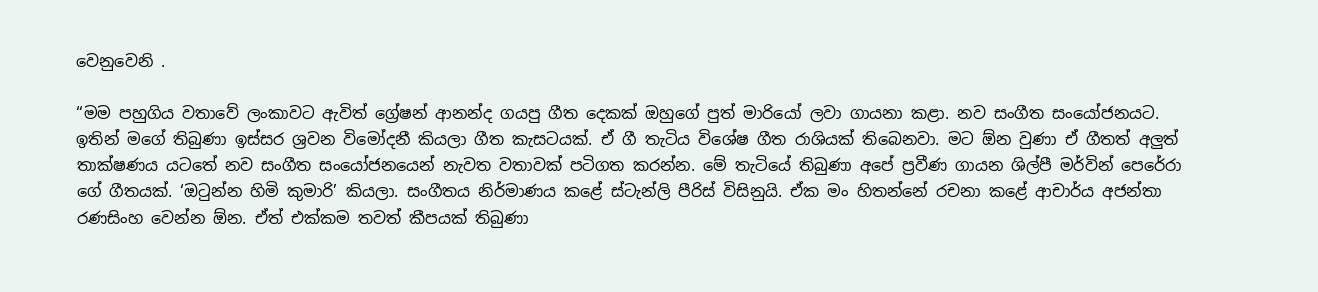වෙනුවෙනි .

“මම පහුගිය වතාවේ ලංකාවට ඇවිත් ග්‍රේෂන් ආනන්ද ගයපු ගීත දෙකක් ඔහුගේ පුත් මාරියෝ ලවා ගායනා කළා. නව සංගීත සංයෝජනයට. ඉතින් මගේ තිබුණා ඉස්සර ශ්‍රවන විමෝදනී කියලා ගීත කැසටයක්. ඒ ගී තැටිය විශේෂ ගීත රාශියක් තිබෙනවා. මට ඕන වුණා ඒ ගීතත් අලුත් තාක්ෂණය යටතේ නව සංගීත සංයෝජනයෙන් නැවත වතාවක් පටිගත කරන්න. මේ තැටියේ තිබුණා අපේ ප්‍රවීණ ගායන ශිල්පී මර්වින් පෙරේරා ගේ ගීතයක්. ‘ඔටුන්න හිමි කුමාරි’ කියලා. සංගීතය නිර්මාණය කළේ ස්ටැන්ලි පීරිස් විසිනුයි. ඒක මං හිතන්නේ රචනා කළේ ආචාර්ය අජන්තා රණසිංහ වෙන්න ඕන. ඒත් එක්කම තවත් කීපයක් තිබුණා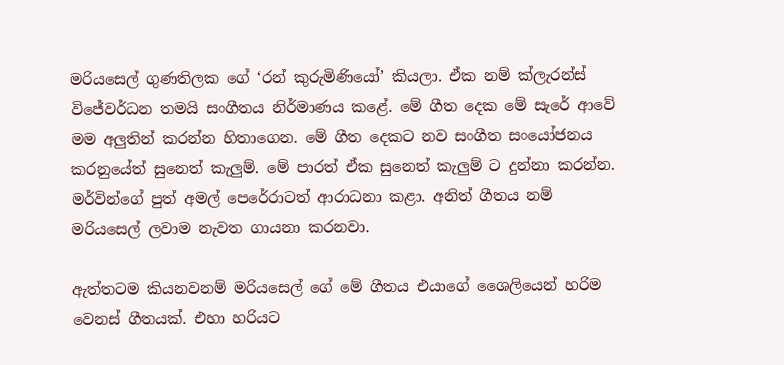මරියසෙල් ගුණතිලක ගේ ‘රන් කුරුමිණියෝ’ කියලා. ඒක නම් ක්ලැරන්ස් විජේවර්ධන තමයි සංගීතය නිර්මාණය කළේ. මේ ගීත දෙක මේ සැරේ ආවේ මම අලුතින් කරන්න හිතාගෙන. මේ ගීත දෙකට නව සංගීත සංයෝජනය කරනුයේත් සුනෙත් කැලුම්. මේ පාරත් ඒක සුනෙත් කැලුම් ට දුන්නා කරන්න. මර්වින්ගේ පුත් අමල් පෙරේරාටත් ආරාධනා කළා. අනිත් ගීතය නම් මරියසෙල් ලවාම නැවත ගායනා කරනවා.

ඇත්තටම කියනවනම් මරියසෙල් ගේ මේ ගීතය එයාගේ ශෛලියෙන් හරිම වෙනස් ගීතයක්. එහා හරියට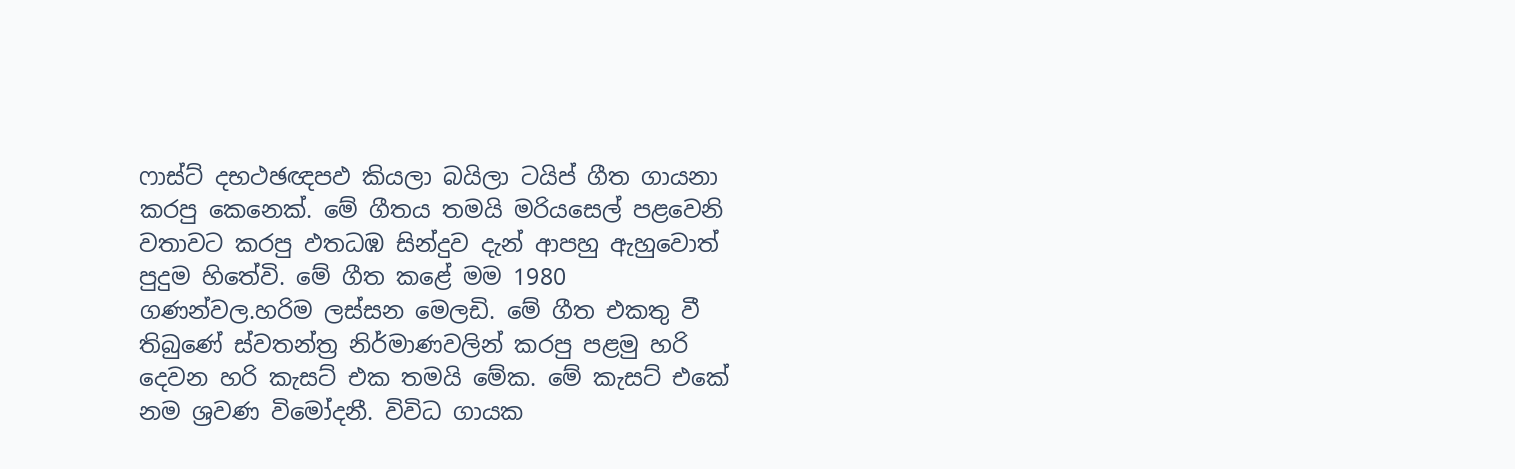ෆාස්ට් දභථඡඥපඵ කියලා බයිලා ටයිප් ගීත ගායනා කරපු කෙනෙක්. මේ ගීතය තමයි මරියසෙල් පළවෙනි වතාවට කරපු ඵතධඹ සින්දුව දැන් ආපහු ඇහුවොත් පුදුම හිතේවි. මේ ගීත කළේ මම 1980 ගණන්වල.හරිම ලස්සන මෙලඩි. මේ ගීත එකතු වී තිබුණේ ස්වතන්ත්‍ර නිර්මාණවලින් කරපු පළමු හරි දෙවන හරි කැසට් එක තමයි මේක. මේ කැසට් එකේ නම ශ්‍රවණ විමෝදනී. විවිධ ගායක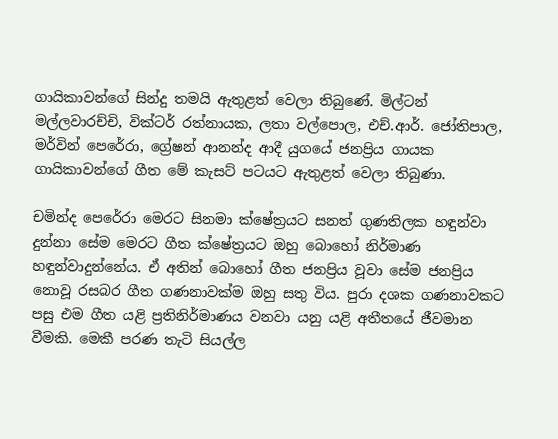ගායිකාවන්ගේ සින්දු තමයි ඇතුළත් වෙලා තිබුණේ. මිල්ටන් මල්ලවාරච්චි, වික්ටර් රත්නායක, ලතා වල්පොල, එච්.ආර්. ජෝතිපාල, මර්වින් පෙරේරා, ග්‍රේෂන් ආනන්ද ආදී යුගයේ ජනප්‍රිය ගායක ගායිකාවන්ගේ ගීත මේ කැසට් පටයට ඇතුළත් වෙලා තිබුණා.

චමින්ද පෙරේරා මෙරට සිනමා ක්ෂේත්‍රයට සනත් ගුණතිලක හඳුන්වා දුන්නා සේම මෙරට ගීත ක්ෂේත්‍රයට ඔහු බොහෝ නිර්මාණ හඳුන්වාදුන්නේය. ඒ අතින් බොහෝ ගීත ජනප්‍රිය වූවා සේම ජනප්‍රිය නොවූ රසබර ගීත ගණනාවක්ම ඔහු සතු විය. පුරා දශක ගණනාවකට පසු එම ගීත යළි ප්‍රතිනිර්මාණය වනවා යනු යළි අතීතයේ ජීවමාන වීමකි. මෙකී පරණ තැටි සියල්ල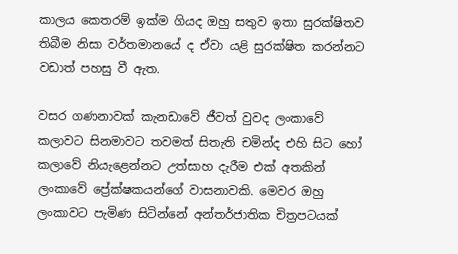කාලය කෙතරම් ඉක්ම ගියද ඔහු සතුව ඉතා සුරක්ෂිතව තිබීම නිසා වර්තමානයේ ද ඒවා යළි සුරක්ෂිත කරන්නට වඩාත් පහසු වී ඇත.

වසර ගණනාවක් කැනඩාවේ ජීවත් වුවද ලංකාවේ කලාවට සිනමාවට තවමත් සිතැති චමින්ද එහි සිට හෝ කලාවේ නියැළෙන්නට උත්සාහ දැරීම එක් අතකින් ලංකාවේ ප්‍රේක්ෂකයන්ගේ වාසනාවකි. මෙවර ඔහු ලංකාවට පැමිණ සිටින්නේ අන්තර්ජාතික චිත්‍රපටයක්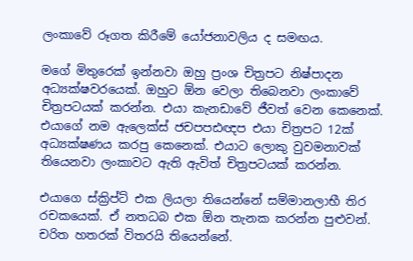ලංකාවේ රූගත කිරීමේ යෝජනාවලිය ද සමඟය.

මගේ මිතුරෙක් ඉන්නවා ඔහු ප්‍රංශ චිත්‍රපට නිෂ්පාදන අධ්‍යක්ෂවරයෙක්. ඔහුට ඕන වෙලා තිබෙනවා ලංකාවේ චිත්‍රපටයක් කරන්න. එයා කැනඩාවේ ජීවත් වෙන කෙනෙක්. එයාගේ නම ඇලෙක්ස් ජචපපඪඥප එයා චිත්‍රපට 12ක් අධ්‍යක්ෂණය කරපු කෙනෙක්. එයාට ලොකු වුවමනාවක් තියෙනවා ලංකාවට ඇති ඇවිත් චිත්‍රපටයක් කරන්න.

එයාගෙ ස්ක්‍රිප්ට් එක ලියලා තියෙන්නේ සම්මානලාභී තිර රචකයෙක්. ඒ නතධබ එක ඕන තැනක කරන්න පුළුවන්. චරිත හතරක් විතරයි තියෙන්නේ.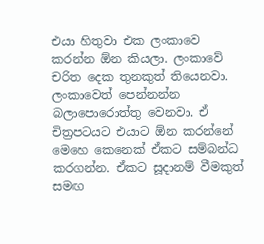එයා හිතුවා එක ලංකාවෙ කරන්න ඕන කියලා. ලංකාවේ චරිත දෙක තුනකුත් තියෙනවා. ලංකාවෙත් පෙන්නන්න බලාපොරොත්තු වෙනවා. ඒ චිත්‍රපටයට එයාට ඕන කරන්නේ මෙහෙ කෙනෙක් ඒකට සම්බන්ධ කරගන්න. ඒකට සූදානම් වීමකුත් සමඟ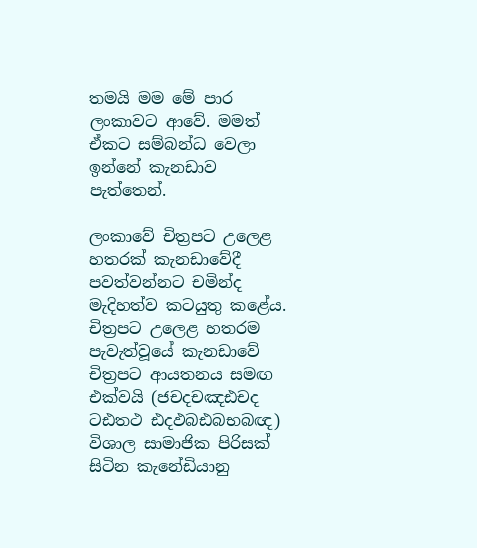තමයි මම මේ පාර ලංකාවට ආවේ. මමත් ඒකට සම්බන්ධ වෙලා ඉන්නේ කැනඩාව පැත්තෙන්.

ලංකාවේ චිත්‍රපට උලෙළ හතරක් කැනඩාවේදී පවත්වන්නට චමින්ද මැදිහත්ව කටයුතු කළේය. චිත්‍රපට උලෙළ හතරම පැවැත්වූයේ කැනඩාවේ චිත්‍රපට ආයතනය සමඟ එක්වයි (ජචදචඤඪචද ටඪතථ ඪදඵබඪබභබඥ) විශාල සාමාජික පිරිසක් සිටින කැනේඩියානු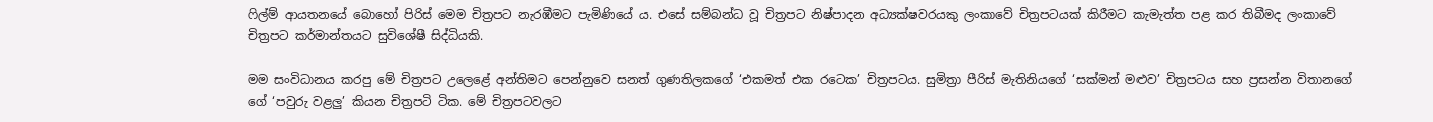ෆිල්ම් ආයතනයේ බොහෝ පිරිස් මෙම චිත්‍රපට නැරඹීමට පැමිණියේ ය. එසේ සම්බන්ධ වූ චිත්‍රපට නිෂ්පාදන අධ්‍යක්ෂවරයකු ලංකාවේ චිත්‍රපටයක් කිරීමට කැමැත්ත පළ කර තිබීමද ලංකාවේ චිත්‍රපට කර්මාන්තයට සුවිශේෂී සිද්ධියකි.

මම සංවිධානය කරපු මේ චිත්‍රපට උලෙළේ අන්තිමට පෙන්නුවෙ සනත් ගුණතිලකගේ ‘එකමත් එක රටෙක’ චිත්‍රපටය. සුමිත්‍රා පීරිස් මැතිනියගේ ‘සක්මන් මළුව’ චිත්‍රපටය සහ ප්‍රසන්න විතානගේ ගේ ‘පවුරු වළලු’ කියන චිත්‍රපටි ටික. මේ චිත්‍රපටවලට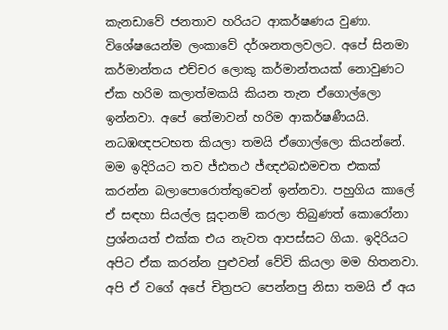කැනඩාවේ ජනතාව හරියට ආකර්ෂණය වුණා. විශේෂයෙන්ම ලංකාවේ දර්ශනතලවලට. අපේ සිනමා කර්මාන්තය එච්චර ලොකු කර්මාන්තයක් නොවුණට ඒක හරිම කලාත්මකයි කියන තැන ඒගොල්ලො ඉන්නවා. අපේ තේමාවන් හරිම ආකර්ෂණීයයි. නධඹඥපටභත කියලා තමයි ඒගොල්ලො කියන්නේ. මම ඉදිරියට තව ජ්ඪතථ ජ්ඥඵබඪමචත එකක් කරන්න බලාපොරොත්තුවෙන් ඉන්නවා. පහුගිය කාලේ ඒ සඳහා සියල්ල සූදානම් කරලා තිබුණත් කොරෝනා ප්‍රශ්නයත් එක්ක එය නැවත ආපස්සට ගියා. ඉදිරියට අපිට ඒක කරන්න පුළුවන් වේවි කියලා මම හිතනවා. අපි ඒ වගේ අපේ චිත්‍රපට පෙන්නපු නිසා තමයි ඒ අය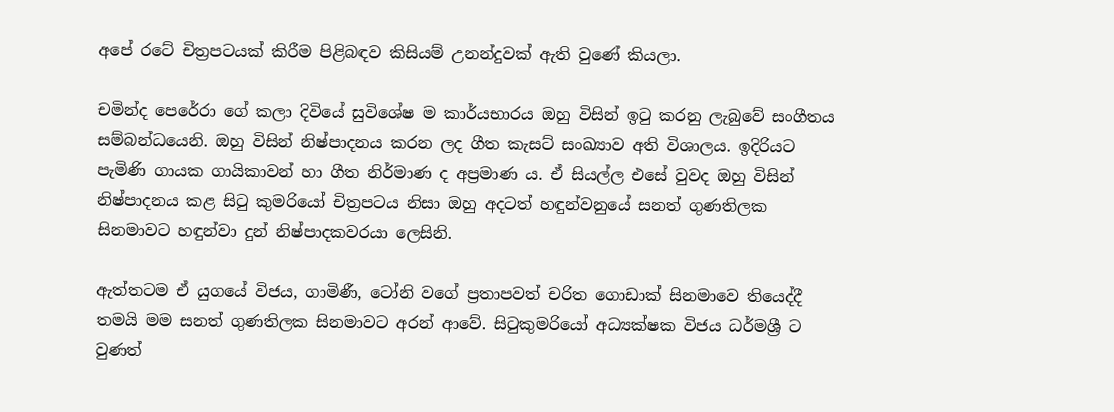අපේ රටේ චිත්‍රපටයක් කිරීම පිළිබඳව කිසියම් උනන්දුවක් ඇති වුණේ කියලා.

චමින්ද පෙරේරා ගේ කලා දිවියේ සුවිශේෂ ම කාර්යභාරය ඔහු විසින් ඉටු කරනු ලැබුවේ සංගීතය සම්බන්ධයෙනි. ඔහු විසින් නිෂ්පාදනය කරන ලද ගීත කැසට් සංඛ්‍යාව අති විශාලය. ඉදිරියට පැමිණි ගායක ගායිකාවන් හා ගීත නිර්මාණ ද අප්‍රමාණ ය. ඒ සියල්ල එසේ වුවද ඔහු විසින් නිෂ්පාදනය කළ සිටු කුමරියෝ චිත්‍රපටය නිසා ඔහු අදටත් හඳුන්වනුයේ සනත් ගුණතිලක සිනමාවට හඳුන්වා දුන් නිෂ්පාදකවරයා ලෙසිනි.

ඇත්තටම ඒ යුගයේ විජය, ගාමිණී, ටෝනි වගේ ප්‍රතාපවත් චරිත ගොඩාක් සිනමාවෙ තියෙද්දී තමයි මම සනත් ගුණතිලක සිනමාවට අරන් ආවේ. සිටුකුමරියෝ අධ්‍යක්ෂක විජය ධර්මශ්‍රී ට වුණත්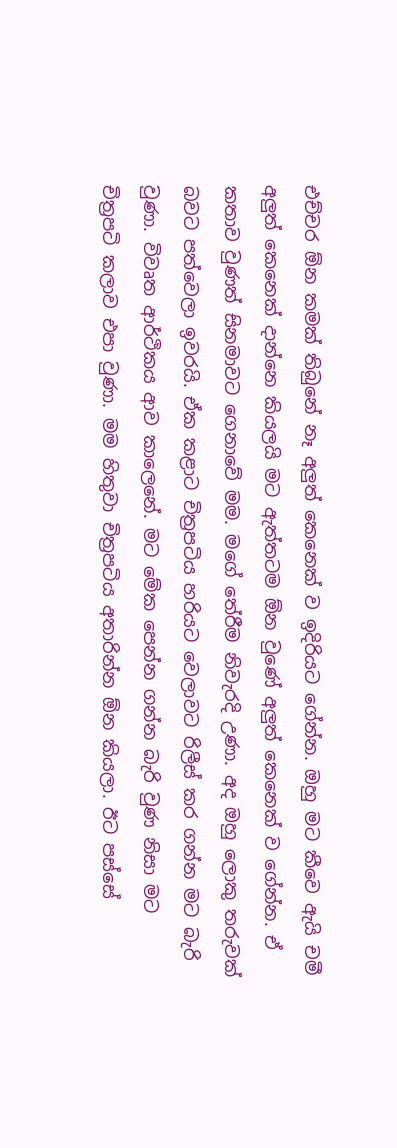එච්චර ඕන කමක් තිබුනේ නෑ අලුත් කෙනෙක් ව ඉදිරියට ගේන්න. ඔහු මට කීවෙ ඇයි චමී අලුත් කෙනෙක් දාන්නෙ කියලයි මට ඇත්තටම ඕන වුණේ අලුත් කෙනෙක් ව ගේන්න. ඒ කතාව වුණත් සිනමාවට ගෙනාවේ මම. මගේ තේරීම නිවැරදි උණා. අද ඔහු ලොකු තරුවක් බවට පත්වෙලා ඉවරයි. ඒක කළාට චිත්‍රපටිය හරියට වෙලාවට රිලීස් කර ගන්න මට බැරි වුණා. විවෘත ආර්ථිකය ආව කාලෙනේ. මට මේක පෙන්න ගන්න බැරි වුණ නිසා මට චිත්‍රපටි කලාව එපා වුණා. මම හිතුවා චිත්‍රපටිය අතාරින්න ඕන කියලා. ඊට පස්සේ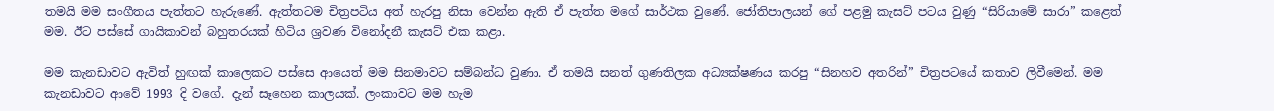තමයි මම සංගීතය පැත්තට හැරුණේ. ඇත්තටම චිත්‍රපටිය අත් හැරපු නිසා වෙන්න ඇති ඒ පැත්ත මගේ සාර්ථක වුණේ. ජෝතිපාලයන් ගේ පළමු කැසට් පටය වුණු “සිරියාමේ සාරා” කළෙත් මම. ඊට පස්සේ ගායිකාවන් බහුතරයක් හිටිය ශ්‍රවණ විනෝදනී කැසට් එක කළා.

මම කැනඩාවට ඇවිත් හුඟක් කාලෙකට පස්සෙ ආයෙත් මම සිනමාවට සම්බන්ධ වුණා. ඒ තමයි සනත් ගුණතිලක අධ්‍යක්ෂණය කරපු “සිනහව අතරින්” චිත්‍රපටයේ කතාව ලිවීමෙන්. මම කැනඩාවට ආවේ 1993 දි වගේ. දැන් සෑහෙන කාලයක්. ලංකාවට මම හැම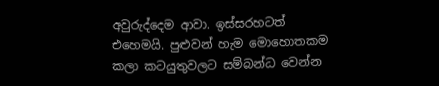අවුරුද්දෙම ආවා. ඉස්සරහටත් එහෙමයි. පුළුවන් හැම මොහොතකම කලා කටයුතුවලට සම්බන්ධ වෙන්න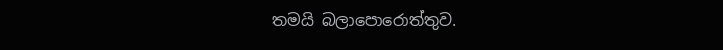තමයි බලාපොරොත්තුව.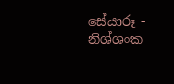සේයාරූ - නිශ්ශංක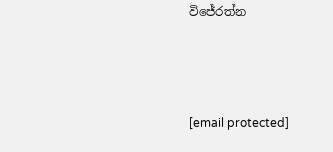විජේරත්න



[email protected]